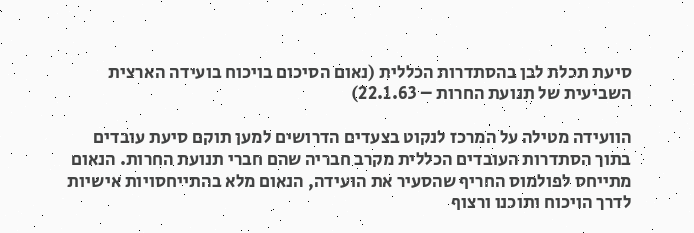סיעת תכלת לבן בהסתדרות הכללית (נאום הסיכום בויכוח בועידה הארצית השביעית של תנועת החרות – 22.1.63)

הוועידה מטילה על המרכז לנקוט בצעדים הדרושים למען תוקם סיעת עובדים בתוך הסתדרות העובדים הכללית מקרב חבריה שהם חברי תנועת החרות. הנאום מתייחס לפולמוס החריף שהסעיר את הועידה, הנאום מלא בהתייחסויות אישיות לדרך הויכוח ותוכנו ורצוף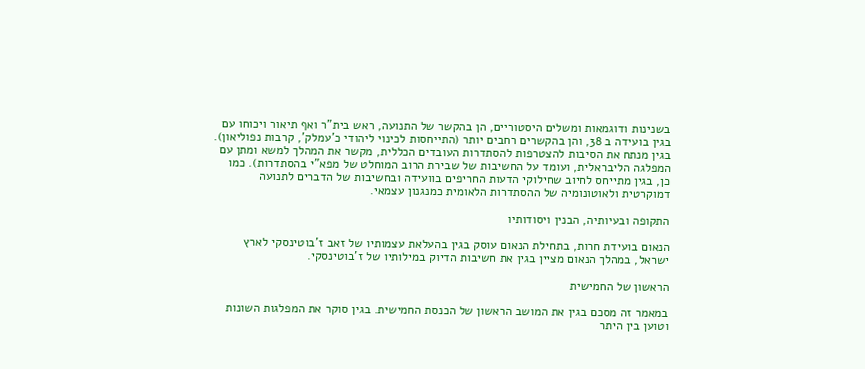בשנינות ודוגמאות ומשלים היסטוריים, הן בהקשר של התנועה, ראש בית"ר ואף תיאור ויכוחו עם בגין בועידה ב 38, והן בהקשרים רחבים יותר (התייחסות לכינוי ליהודי כ'עמלק', קרבות נפוליאון). בגין מנתח את הסיבות להצטרפות להסתדרות העובדים הכללית, מקשר את המהלך למשא ומתן עם המפלגה הליבראלית, ועומד על החשיבות של שבירת הרוב המוחלט של מפא"י בהסתדרות). כמו כן, בגין מתייחס לחיוב שחילוקי הדעות החריפים בוועידה ובחשיבות של הדברים לתנועה דמוקרטית ולאוטונומיה של ההסתדרות הלאומית כמנגנון עצמאי.

התקופה ובעיותיה, הבנין ויסודותיו

הנאום בועידת חרות, בתחילת הנאום עוסק בגין בהעלאת עצמותיו של זאב ז'בוטינסקי לארץ ישראל, במהלך הנאום מציין בגין את חשיבות הדיוק במילותיו של ז'בוטינסקי.

הראשון של החמישית

במאמר זה מסכם בגין את המושב הראשון של הכנסת החמישית. בגין סוקר את המפלגות השונות וטוען בין היתר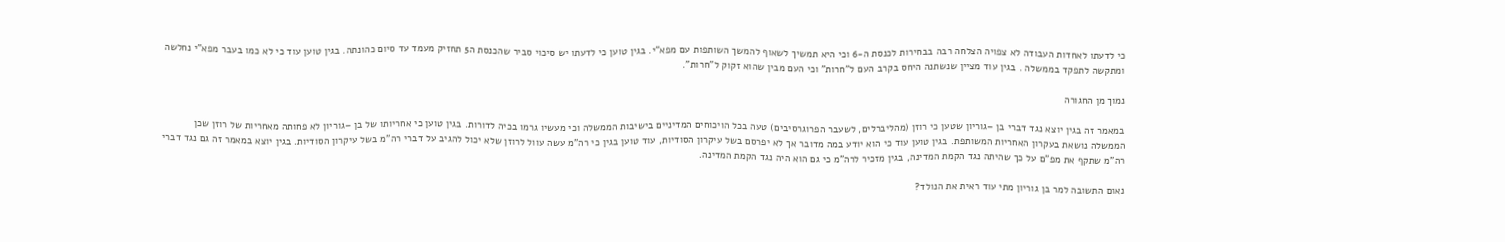כי לדעתו לאחדות העבודה לא צפויה הצלחה רבה בבחירות לכנסת ה-6 וכי היא תמשיך לשאוף להמשך השותפות עם מפא"י. בגין טוען כי לדעתו יש סיכוי סביר שהכנסת ה5 תחזיק מעמד עד סיום כהונתה. בגין טוען עוד כי לא כמו בעבר מפא"י נחלשה ומתקשה לתפקד בממשלה . בגין עוד מציין שנשתנה היחס בקרב העם ל"חרות" וכי העם מבין שהוא זקוק ל"חרות".

נמוך מן החגורה

במאמר זה בגין יוצא נגד דברי בן –גוריון שטען כי רוזן (מהליברלים, לשעבר הפרוגרסיבים) טעה בכל הויכוחים המדיניים בישיבות הממשלה וכי מעשיו גרמו בכיה לדורות. בגין טוען כי אחריותו של בן –גוריון לא פחותה מאחריות של רוזן שכן הממשלה נושאת בעקרון האחריות המשותפת. בגין טוען עוד כי הוא יודע במה מדובר אך לא יפרסם בשל עיקרון הסודיות, עוד טוען בגין כי רה"מ עשה עוול לרוזן שלא יכול להגיב על דברי רה"מ בשל עיקרון הסודיות. בגין יוצא במאמר זה גם נגד דברי רה"מ שתקף את מפ"ם על כך שהיתה נגד הקמת המדינה, בגין מזכיר לרה"מ כי גם הוא היה נגד הקמת המדינה.

נאום התשובה למר בן גוריון מתי עוד ראית את הנולד?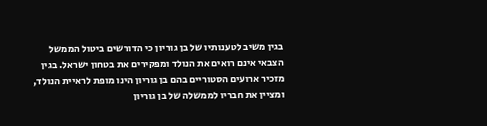בגין משיב לטענותיו של בן גוריון כי הדורשים ביטול הממשל הצבאי אינם רואים את הנולד ומפקירים את בטחון ישראל. בגין מזכיר ארועים הסטוריים בהם בן גוריון הינו מופת לראיית הנולד, ומציין את חבריו לממשלה של בן גוריון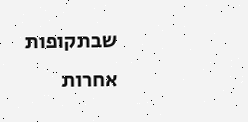שבתקופות אחרות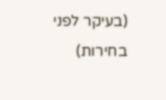(בעיקר לפני בחירות)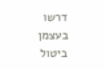דרשו בעצמן ביטול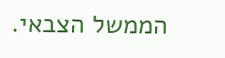הממשל הצבאי.